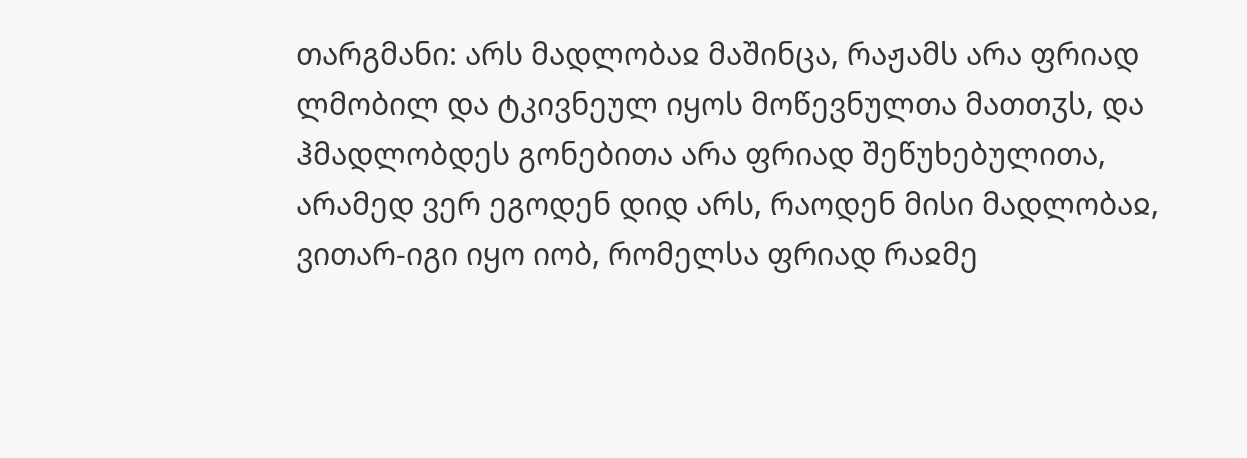თარგმანი: არს მადლობაჲ მაშინცა, რაჟამს არა ფრიად ლმობილ და ტკივნეულ იყოს მოწევნულთა მათთჳს, და ჰმადლობდეს გონებითა არა ფრიად შეწუხებულითა, არამედ ვერ ეგოდენ დიდ არს, რაოდენ მისი მადლობაჲ, ვითარ-იგი იყო იობ, რომელსა ფრიად რაჲმე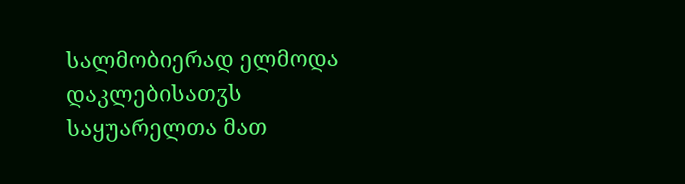სალმობიერად ელმოდა დაკლებისათჳს საყუარელთა მათ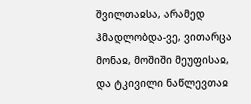შვილთაჲსა, არამედ ჰმადლობდა-ვე, ვითარცა მონაჲ, მოშიში მეუფისაჲ, და ტკივილი ნაწლევთაჲ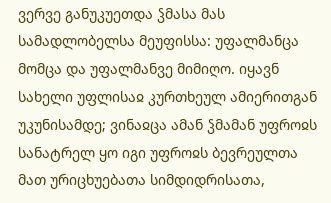ვერვე განუკუეთდა ჴმასა მას სამადლობელსა მეუფისსა: უფალმანცა მომცა და უფალმანვე მიმიღო. იყავნ სახელი უფლისაჲ კურთხეულ ამიერითგან უკუნისამდე; ვინაჲცა ამან ჴმამან უფროჲს სანატრელ ყო იგი უფროჲს ბევრეულთა მათ ურიცხუებათა სიმდიდრისათა,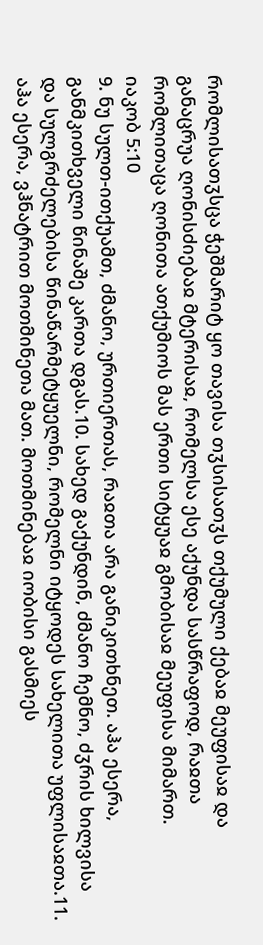რომლისათჳსცა ჭეშმარიტ ყო თავისა თჳსისათჳს თქუმული ქებაჲ მეუფისაჲ და განაცრუა ღონისძიებაჲ მტერისაჲ, რომელსა ესე აქუნდა სასწრაფოდ, რაჲთა რომლითაცა ღონითა ათქუმიოს მას ერთი სიტყუაჲ გმობისაჲ მეუფისა მიმართ.
იაკობ 5:10
9. ნუ სულთ-ითქუამთ, ძმანო, ურთიერთას, რაჲთა არა განიკითხნეთ. აჰა ესერა, განმკითხველი წინაშე კართა დგას.10. სახედ გაქუნდინ, ძმანო ჩემნო, ძჳრის ხილვისა და სულგრძელებისა წინაწარმეტყუელნი, რომელნი იტყოდეს სახელითა უფლისაჲთა.11. აჰა ესერა, ვჰნატრით მოთმინეთა მათ. მოთმინებაჲ იობისი გასმიეს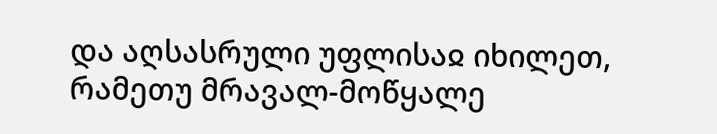და აღსასრული უფლისაჲ იხილეთ, რამეთუ მრავალ-მოწყალე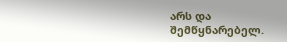არს და შემწყნარებელ.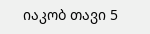იაკობ თავი 5